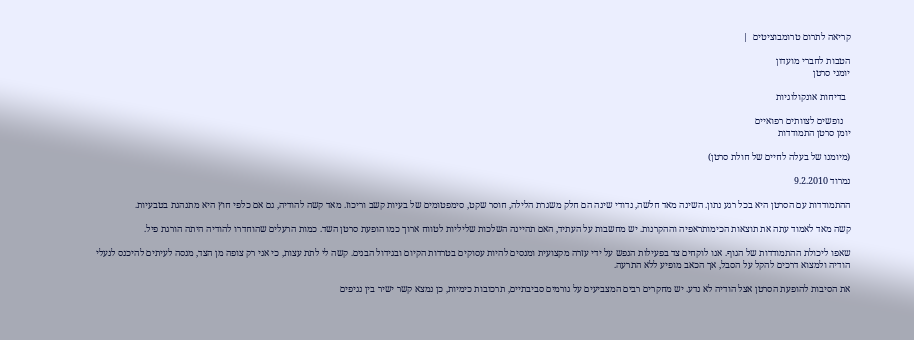קריאה לתרום טרומבוציטים  |

הטבות לחברי מועדון
יומני סרטן

  בדיחות אונקולוגיות

   נופשים לצוותים רפואיים
יומן סרטן התמודדות

(מיומנו של בעלה לחיים של חולת סרטן)

נמרוד 9.2.2010

ההתמודדות עם הסרטן היא בכל רגע נתון. השינה מאד חלשה, נדודי שינה הם חלק משגרת הלילה, חוסר שקט, סימפטומים של בעיות קשב וריכוז. מאד קשה להודיה, גם אם כלפי חוץ היא מתנהגת בטבעיות.

קשה מאד לאמוד עתה את תוצאות הכימותראפיה וההקרנות. יש מחשבות על העתיד, האם תהיינה השלכות שליליות לטווח ארוך כמו הופעת סרטן השד. כמות הרעלים שהוחדרו להודיה היתה הורגת פיל.

שאפו ליכולת ההתמודדות של הגוף. אנו לוקחים צד בפעילות הנפש על ידי עזרה מקצועית ומנסים להיות עסוקים בטרדות הקיום ובגידול הבנים. קשה לי לתת עצות, כי אני רק צופה מן הצד, מנסה לעיתים להיכנס לנעלי הודיה ולמצוא דרכים להקל על הסבל, אך הכאב מופיע ללא התרעה.

את הסיבות להופעת הסרטן אצל הודיה לא נדע. יש מחקרים רבים המצביעים על גורמים סביבתיים, תרכובות כימיות, כן נמצא קשר ישיר בין נגיפים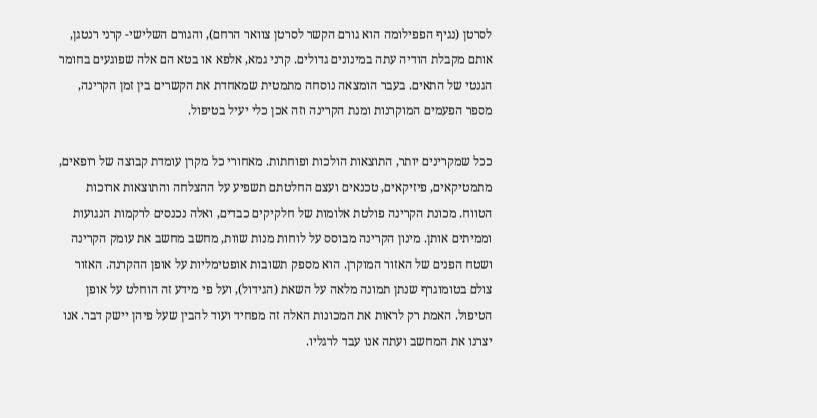לסרטן (נגיף הפפילומה הוא גורם הקשר לסרטן צוואר הרחם), והגורם השלישי- קרני רנטגן, אותם מקבלת הודיה עתה במינונים גדולים. קרני גמא, אלפא או בטא הם אלה שפוגעים בחומר הגנטי של התאים. בעבר הומצאה נוסחה מתמטית שמאחדת את הקשרים בין זמן הקרינה, מספר הפעמים המוקרנות ומנת הקרינה וזה אכן כלי יעיל בטיפול.

ככל שמקרינים יותר, התוצאות הולכות ופוחתות. מאחורי כל מקרן עומדת קבוצה של רופאים, מתמטיקאים, פיזיקאים, טכנאים ועצם החלטתם תשפיע על ההצלחה והתוצאות ארוכות הטווח. מכונת הקרינה פולטת אלומות של חלקיקים כבדים, ואלה נכנסים לרקמות הנגועות וממיתים אותן. מינון הקרינה מבוסס על לוחות מנות שוות, מחשב מחשב את עומק הקרינה ושטח הפנים של האזור המוקרן. הוא מספק תשובות אופטימליות על אופן ההקרנה. האזור צולם בטומוגרף שנתן תמונה מלאה על השאת (הגידול), ועל פי מידע זה הוחלט על אופן הטיפול. האמת רק לראות את המכונות האלה זה מפחיד ועוד להבין שעל פיהן יישק דבר. אנו יצרנו את המחשב ועתה אנו עבד לרגליו.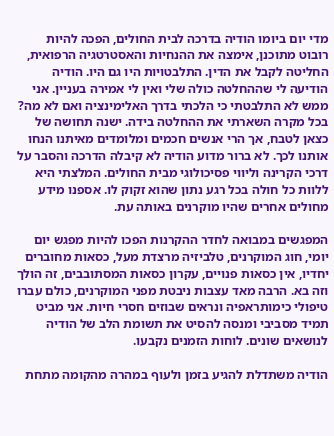מדי יום ביומו הודיה בדרכה לבית החולים, הפכה להיות רובוט מתוכנן, אימצה את ההנחיות והאסטרטגיה הרפואית, החליטה לקבל את הדין. התלבטויות היו גם היו. הודיה הודיעה לי שההחלטה כולה שלי ואין לי אמירה בעניין. אני ממש לא התלבטתי כי הלכתי בדרך האלימינציה ואם לא מה? בכל מקרה השארתי את ההחלטה בידה. ישנה תחושה של כצאן לטבח, אך הרי אנשים חכמים ומלומדים מאיתנו הנחו אותנו לכך. לא ברור מדוע הודיה לא קיבלה הדרכה והסבר על דרכי הקרינה וליווי פסיכולוגי מבית החולים. המלצתי היא ללוות כל חולה בכל רגע נתון שהוא זקוק לו. אספנו מידע מחולים אחרים שהיו מוקרנים באותה עת.

המפגשים במבואה לחדר ההקרנות הפכו להיות מפגש יום יומי, חוג המוקרנים, טלביזיה מרצדת מעל, כסאות מחוברים יחדיו, אין כסאות פנויים, עקרון כסאות המסתובבים, זה הולך וזה בא. הרבה מאד עצבות ניבטת מפני המוקרנים, כולם עברו טיפולי כימותראפיה ונראים שבוזים חסרי חיות. אני מביט תמיד מסביבי ומנסה להסיט את תשומת הלב של הודיה לנושאים שונים. לוחות הזמנים נקבעו.

הודיה משתדלת להגיע בזמן ולעוף במהרה מהקומה מתחת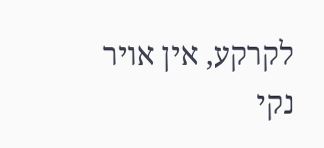לקרקע, אין אויר נקי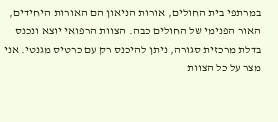במרתפי בית החולים, אורות הניאון הם האורות היחידים, האור הפנימי של החולים כבה. הצוות הרפואי יוצא ונכנס בדלת מרכזית סגורה, ניתן להיכנס רק עם כרטיס מגנטי. אני מצר על כל הצוות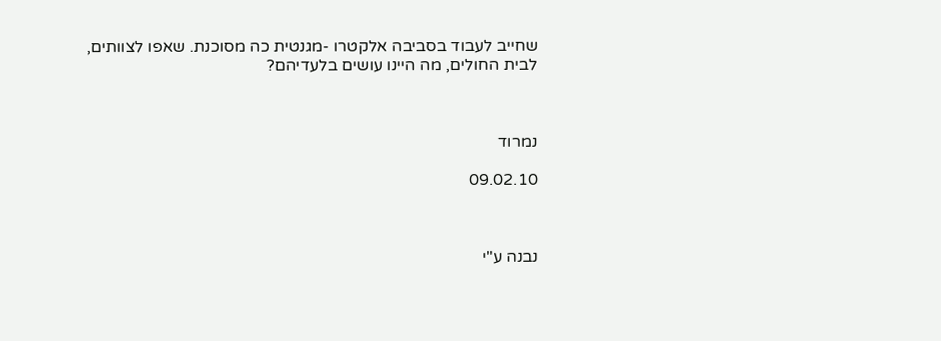שחייב לעבוד בסביבה אלקטרו -מגנטית כה מסוכנת. שאפו לצוותים, לבית החולים, מה היינו עושים בלעדיהם?



נמרוד

09.02.10



נבנה ע"י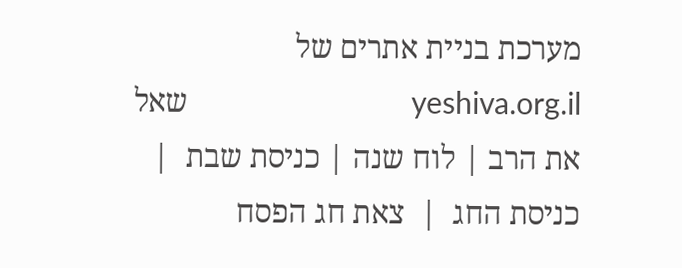מערכת בניית אתרים של yeshiva.org.il                            שאל את הרב | לוח שנה | כניסת שבת  |  כניסת החג  |  צאת חג הפסח